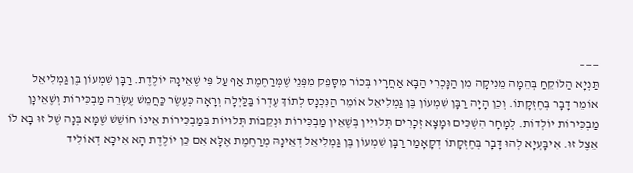——–
תַּנְיָא הַלּוֹקֵחַ בְּהֵמָה מֵנִיקָה מִן הַנָּכְרִי הַבָּא אַחֲרָיו בְּכוֹר מִסָּפֵק מִפְּנֵי שֶׁמְּרַחֶמֶת אַף עַל פִּי שֶׁאֵינָהּ יוֹלֶדֶת. רַבָּן שִׁמְעוֹן בֶּן גַּמְלִיאֵל אוֹמֵר דָבָר בְּחֶזְקָתוֹ. וְכֵן הָיָה רַבָּן שִׁמְעוֹן בֶּן גַּמְלִיאֵל אוֹמֵר הַנִּכְנָס לְתוֹךְ עֶדְרוֹ בַּלַּיְלָה וְרָאָה כְּעֶשֶׂר כַּחֲמֵשׁ עֶשְׂרֵה מַבְכִּירוֹת וְשֶׁאֵינָן מַבְכִּירוֹת יוֹלְדוֹת. לְמָחָר הִשְׁכִּים וּמָצָא זְכָרִים תְּלוּיִין בְּשֶׁאֵין מַבְכִּירוֹת וּנְקֵבוֹת תְּלוּיוֹת בִּמַבְכִּירוֹת אֵינוֹ חוֹשֵׁשׁ שֶׁמָּא בְּנָה שֶׁל זוּ בָא לוֹ אֵצֶל זוּ. אִיבָּעְיָא לְהוּ דָּבָר בְּחֶזְקָתוֹ דְקָאָמַר רַבָּן שִׁמְעוֹן בֶּן גַּמְלִיאֵל דְאֵינָהּ מְרַחֶמֶת אֶלָּא אִם כֵּן יוֹלֶדֶת הָא אִיכָּא דְאוֹלִיד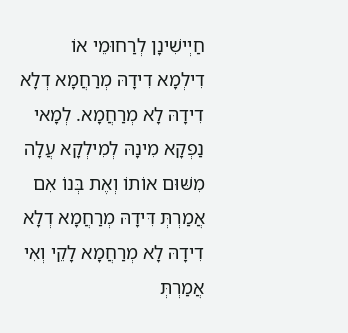חַיְישִׁינָן לְרַחוּמֵי אוֹ דִילְמָא דִידָהּ מְרַחֲמָא דְלָא דִידָהּ לָא מְרַחֲמָא. לְמָאי נַפְקָא מִינָהּ לְמִילְקָא עֲלָה מִשּׁוּם אוֹתוֹ וְאֶת בְּנוֹ אִם אֲמַרְתְּ דִּידָהּ מְרַחֲמָא דְלָא דִידָהּ לָא מְרַחֲמָא לָקֵי וְאִי אֲמַרְתְּ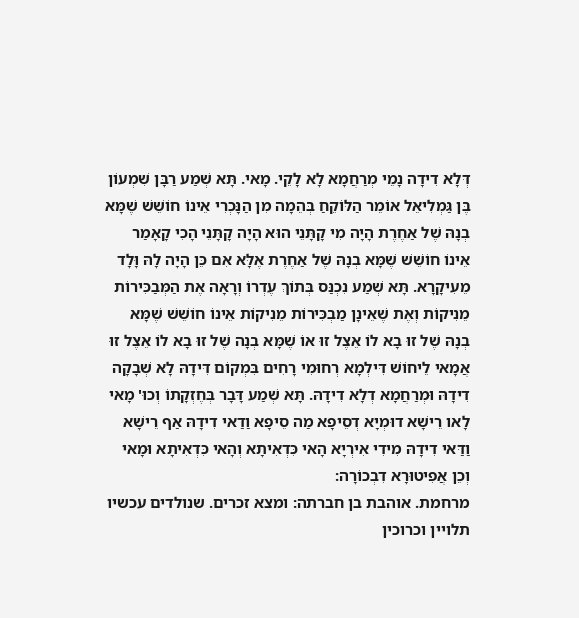דְּלָא דִידָה נָמֵי מְרַחֲמָא לָא לָקֵי. מָאי. תָּא שְׁמַע רַבָּן שִׁמְעוֹן בֶּן גַּמְלִיאֵל אוֹמֵר הַלּוֹקֵחַ בְּהֵמָה מִן הַנָּכְרִי אֵינוֹ חוֹשֵׁשׁ שֶׁמָּא בְנָהּ שֶׁל אַחֶרֶת הָיָה מִי קָתָּנֵי הוּא הָיָה קָתָּנֵי הָכִי קָאָמַר אֵינוֹ חוֹשֵׁשׁ שֶׁמָּא בְנָהּ שֶׁל אַחֶרֶת אֶלָּא אִם כֵּן הָיָה לָהּ וָּלָד מֵעִיקָרָא. תָּא שְׁמַע נִכְנַּס בְּתוֹךְ עֶדְרוֹ וְרָאָה אֶת הַמְּבַכִּירוֹת מֵנִיקוֹת וְאֶת שֶׁאֵינָן מַבְכִּירוֹת מֵנִיקוֹת אֵינוֹ חוֹשֵׁשׁ שֶׁמָּא בְנָהּ שֶׁל זוּ בָא לוֹ אֵצֶל זוּ אוֹ שֶׁמָּא בְנָה שֶׁל זוּ בָא לוֹ אֵצֶל זוּ אֲמָאי לֵיחוֹשׁ דִּילְמָא רְחוּמִי רָחִים בִּמְקוֹם דִּידָהּ לָא שְׁבָקָה דִידָהּ וּמְרַחֲמָא דְלָא דִידָהּ. תָּא שְׁמַע דָּבָר בְּחֶזְקָתוֹ וְכוּ' מָאי לָאו רֵישָׁא דוּמְיָא דְסֵיפָא מַה סֵיפָא וַדַאי דִידָהּ אַף רֵישָׁא וַדַּאי דִידָהּ מִידִי אִירְיָא הָאי כִּדְאִיתָא וְהָאי כִּדְאִיתָא וּמָאי וְכֵן אֲפִיטוּרָא דִבְכוֹרָה:
מרחמת. אוהבת בן חברתה: ומצא זכרים. שנולדים עכשיו תלויין וכרוכין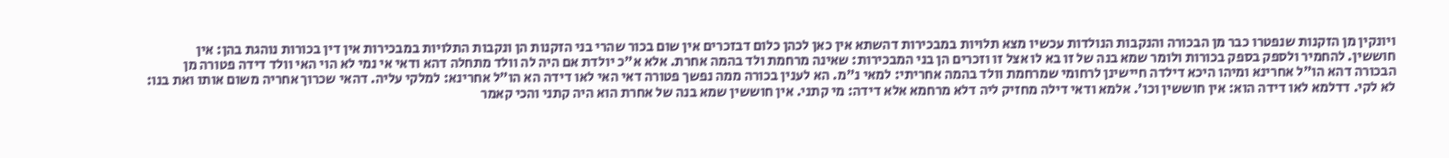ויונקין מן הזקנות שנפטרו כבר מן הבכורה והנקבות הנולדות עכשיו מצא תלויות במבכירות דהשתא אין כאן לכהן כלום דבזכרים אין שום בכור שהרי בני הזקנות הן ונקבות התלויות במבכירות אין דין בכורות נוהגת בהן: אין חוששין. להחמיר ולספק בספק בכורות ולומר שמא בנה של זו בא לו אצל זו וזכרים הן בני המבכירות: שאינה מרחמת ולד בהמה אחרת. אלא א"כ יולדת אם היה לה וולד מתחלה דהא ודאי אי נמי לא הוי האי וולד דידה פטורה מן הבכורה דהא הו"ל אחרינא ומיהו היכא דילדה חיישינן לרחומי שמרחמת וולד בהמה אחריתי: למאי נ"מ. הא לענין בכורה ממה נפשך פטורה דאי האי לאו דידה הא הו"ל אחרינא: למלקי עליה. דהאי שכרוך אחריה משום אותו ואת בנו: לא לקי. דדלמא לאו דידה הוא: אין חוששין וכו'. אלמא ודאי דילה מחזיק ליה דלא מרחמא אלא דידה: מי קתני. אין חוששין שמא בנה של אחרת הוא היה קתני והכי קאמר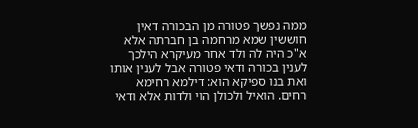ממה נפשך פטורה מן הבכורה דאין חוששין שמא מרחמה בן חברתה אלא א"כ היה לה ולד אחר מעיקרא הילכך לענין בכורה ודאי פטורה אבל לענין אותו ואת בנו ספיקא הוא: דילמא רחימא רחים. הואיל ולכולן הוי ולדות אלא ודאי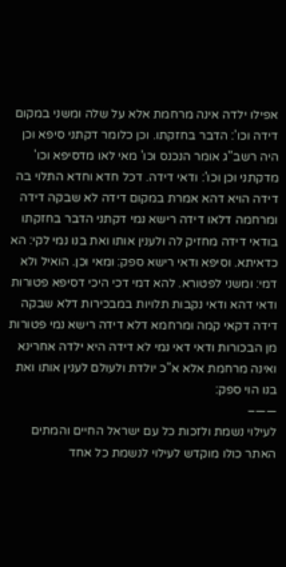אפילו ילדה אינה מרחמת אלא על שלה ומשני במקום דידה וכו': הדבר בחזקתו. וכן כלומר דקתני סיפא וכן היה רשב"ג אומר הנכנס וכו' מאי לאו מדסיפא וכו' מדקתני וכן וכו': ודאי דידה. דכל חדא וחדא התלוי בה דידה הויא דהא אמרת במקום דידה לא שבקה דידה ומרחמה דלאו דידה רישא נמי דקתני הדבר בחזקתו בודאי דידה מחזיק לה ולענין אותו ואת בנו נמי לקי: הא כדאיתא. וסיפא ודאי רישא ספק: ומאי וכן. הואיל ולא דמי: ומשני לפטורא. להא דמי דכי היכי דסיפא פטורות ודאי דהא ודאי נקבות תלויות במבכירות דלא שבקה דידה דקאי קמה ומרחמא דלא דידה רישא נמי פטורות מן הבכורות ודאי דאי נמי לא דידה היא ילדה אחרינא ואינה מרחמת אלא א"כ יולדת ולעולם לענין אותו ואת בנו הוי ספק:
——–
לעילוי נשמת ולזכות כל עם ישראל החיים והמתים
האתר כולו מוקדש לעילוי לנשמת כל אחד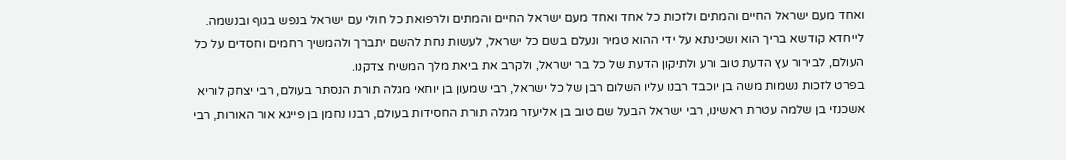ואחד מעם ישראל החיים והמתים ולזכות כל אחד ואחד מעם ישראל החיים והמתים ולרפואת כל חולי עם ישראל בנפש בגוף ובנשמה. לייחדא קודשא בריך הוא ושכינתא על ידי ההוא טמיר ונעלם בשם כל ישראל, לעשות נחת להשם יתברך ולהמשיך רחמים וחסדים על כל העולם, לבירור עץ הדעת טוב ורע ולתיקון הדעת של כל בר ישראל, ולקרב את ביאת מלך המשיח צדקנו.
בפרט לזכות נשמות משה בן יוכבד רבנו עליו השלום רבן של כל ישראל, רבי שמעון בן יוחאי מגלה תורת הנסתר בעולם, רבי יצחק לוריא אשכנזי בן שלמה עטרת ראשינו, רבי ישראל הבעל שם טוב בן אליעזר מגלה תורת החסידות בעולם, רבנו נחמן בן פייגא אור האורות, רבי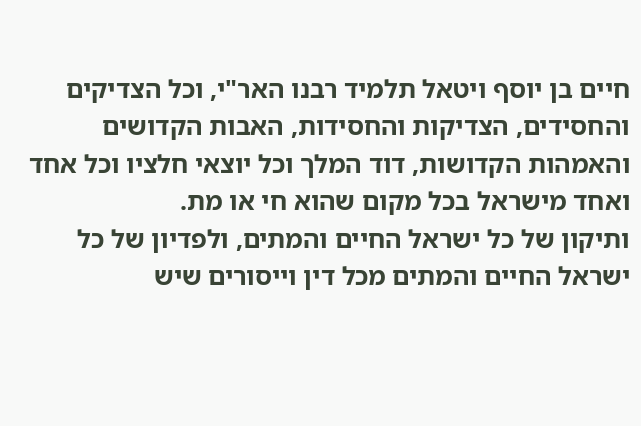חיים בן יוסף ויטאל תלמיד רבנו האר"י, וכל הצדיקים והחסידים, הצדיקות והחסידות, האבות הקדושים והאמהות הקדושות, דוד המלך וכל יוצאי חלציו וכל אחד ואחד מישראל בכל מקום שהוא חי או מת.
ותיקון של כל ישראל החיים והמתים, ולפדיון של כל ישראל החיים והמתים מכל דין וייסורים שיש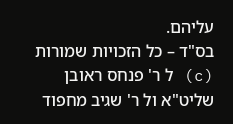עליהם.
בס"ד – כל הזכויות שמורות (c) ל ר' פנחס ראובן שליט"א ול ר' שגיב מחפוד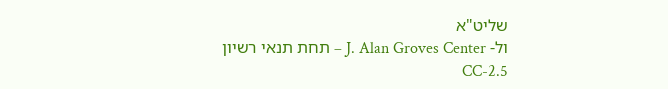שליט"א
ול- J. Alan Groves Center – תחת תנאי רשיון CC-2.5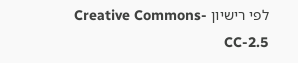לפי רישיון Creative Commons-CC-2.5